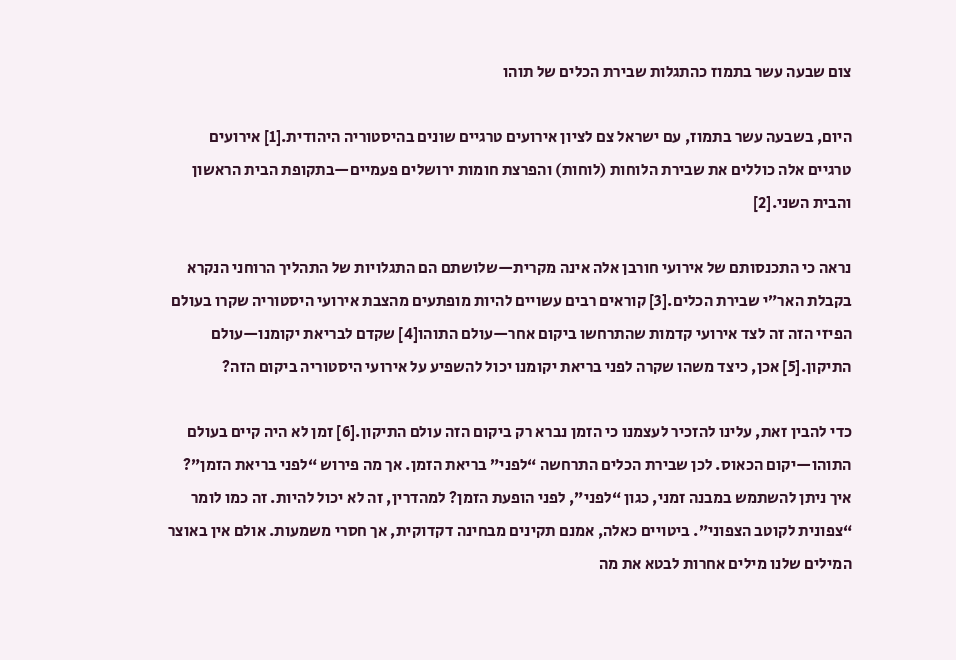צום שבעה עשר בתמוז כהתגלות שבירת הכלים של תוהו

היום, בשבעה עשר בתמוז, עם ישראל צם לציון אירועים טרגיים שונים בהיסטוריה היהודית.[1] אירועים טרגיים אלה כוללים את שבירת הלוחות (לוחות) והפרצת חומות ירושלים פעמיים—בתקופת הבית הראשון והבית השני.[2]

נראה כי התכנסותם של אירועי חורבן אלה אינה מקרית—שלושתם הם התגלויות של התהליך הרוחני הנקרא בקבלת האר״י שבירת הכלים.[3] קוראים רבים עשויים להיות מופתעים מהצבת אירועי היסטוריה שקרו בעולם הפיזי הזה זה לצד אירועי קדמות שהתרחשו ביקום אחר—עולם התוהו[4] שקדם לבריאת יקומנו—עולם התיקון.[5] אכן, כיצד משהו שקרה לפני בריאת יקומנו יכול להשפיע על אירועי היסטוריה ביקום הזה?

כדי להבין זאת, עלינו להזכיר לעצמנו כי הזמן נברא רק ביקום הזה עולם התיקון.[6] זמן לא היה קיים בעולם התוהו—יקום הכאוס. לכן שבירת הכלים התרחשה “לפני” בריאת הזמן. אך מה פירוש “לפני בריאת הזמן”? איך ניתן להשתמש במבנה זמני, כגון “לפני”, לפני הופעת הזמן? למהדרין, זה לא יכול להיות. זה כמו לומר “צפונית לקוטב הצפוני”. ביטויים כאלה, אמנם תקינים מבחינה דקדוקית, אך חסרי משמעות. אולם אין באוצר המילים שלנו מילים אחרות לבטא את מה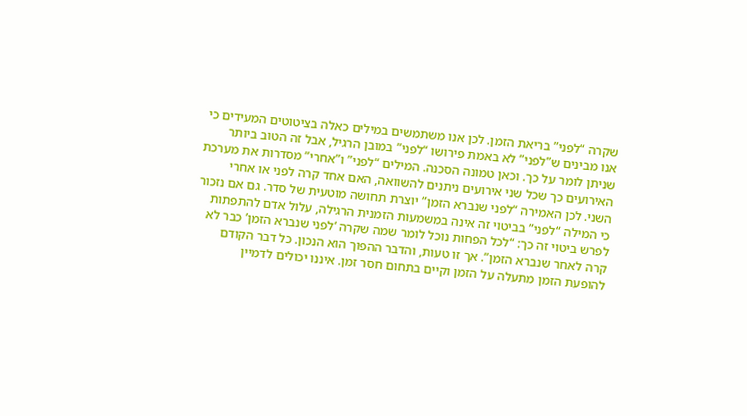שקרה “לפני” בריאת הזמן. לכן אנו משתמשים במילים כאלה בציטוטים המעידים כי אנו מבינים ש”לפני” לא באמת פירושו “לפני” במובן הרגיל, אבל זה הטוב ביותר שניתן לומר על כך. וכאן טמונה הסכנה. המילים “לפני” ו”אחרי” מסדרות את מערכת האירועים כך שכל שני אירועים ניתנים להשוואה, האם אחד קרה לפני או אחרי השני. לכן האמירה “לפני שנברא הזמן” יוצרת תחושה מוטעית של סדר. גם אם נזכור כי המילה “לפני” בביטוי זה אינה במשמעות הזמנית הרגילה, עלול אדם להתפתות לפרש ביטוי זה כך: “לכל הפחות נוכל לומר שמה שקרה ‘לפני שנברא הזמן’ כבר לא קרה לאחר שנברא הזמן”. אך זו טעות, והדבר ההפוך הוא הנכון. כל דבר הקודם להופעת הזמן מתעלה על הזמן וקיים בתחום חסר זמן. איננו יכולים לדמיין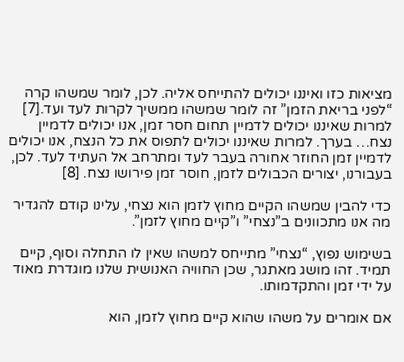מציאות כזו ואיננו יכולים להתייחס אליה. לכן, לומר שמשהו קרה “לפני בריאת הזמן” זה לומר שמשהו ממשיך לקרות לעד ועד.[7] למרות שאיננו יכולים לדמיין תחום חסר זמן, אנו יכולים לדמיין נצח… בערך. למרות שאיננו יכולים לתפוס את כל הנצח, אנו יכולים לדמיין זמן החוזר אחורה בעבר לעד ומתרחב אל העתיד לעד. לכן, בעבורנו, יצורים הכבולים לזמן, חוסר זמן פירושו נצח. [8]

כדי להבין שמשהו הקיים מחוץ לזמן הוא נצחי, עלינו קודם להגדיר מה אנו מתכוונים ב”נצחי” ו”קיים מחוץ לזמן”.

בשימוש נפוץ, “נצחי” מתייחס למשהו שאין לו התחלה וסוף, קיים תמיד. זהו מושג מאתגר, שכן החוויה האנושית שלנו מוגדרת מאוד על ידי זמן והתקדמותו.

אם אומרים על משהו שהוא קיים מחוץ לזמן, הוא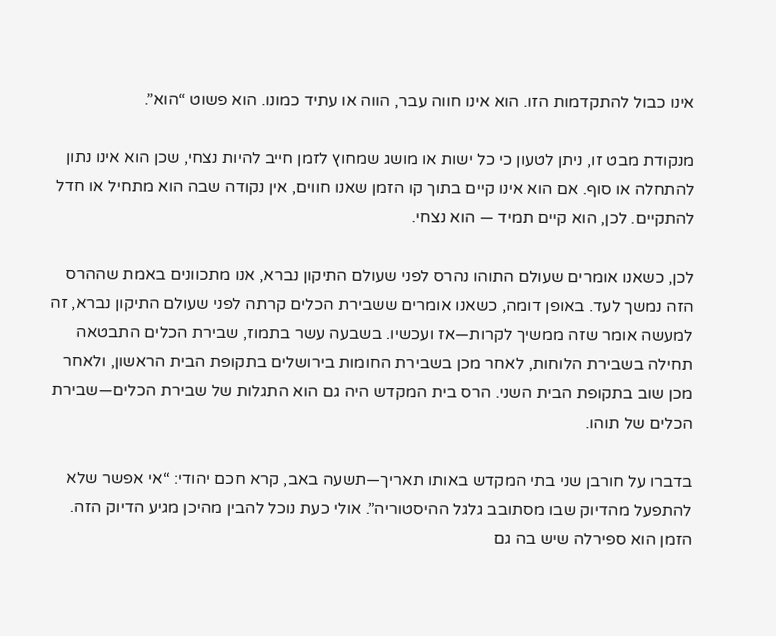אינו כבול להתקדמות הזו. הוא אינו חווה עבר, הווה או עתיד כמונו. הוא פשוט “הוא”.

מנקודת מבט זו, ניתן לטעון כי כל ישות או מושג שמחוץ לזמן חייב להיות נצחי, שכן הוא אינו נתון להתחלה או סוף. אם הוא אינו קיים בתוך קו הזמן שאנו חווים, אין נקודה שבה הוא מתחיל או חדל להתקיים. לכן, הוא קיים תמיד — הוא נצחי.

לכן, כשאנו אומרים שעולם התוהו נהרס לפני שעולם התיקון נברא, אנו מתכוונים באמת שההרס הזה נמשך לעד. באופן דומה, כשאנו אומרים ששבירת הכלים קרתה לפני שעולם התיקון נברא, זה למעשה אומר שזה ממשיך לקרות—אז ועכשיו. בשבעה עשר בתמוז, שבירת הכלים התבטאה תחילה בשבירת הלוחות, לאחר מכן בשבירת החומות בירושלים בתקופת הבית הראשון, ולאחר מכן שוב בתקופת הבית השני. הרס בית המקדש היה גם הוא התגלות של שבירת הכלים—שבירת הכלים של תוהו.

בדברו על חורבן שני בתי המקדש באותו תאריך—תשעה באב, קרא חכם יהודי: “אי אפשר שלא להתפעל מהדיוק שבו מסתובב גלגל ההיסטוריה”. אולי כעת נוכל להבין מהיכן מגיע הדיוק הזה. הזמן הוא ספירלה שיש בה גם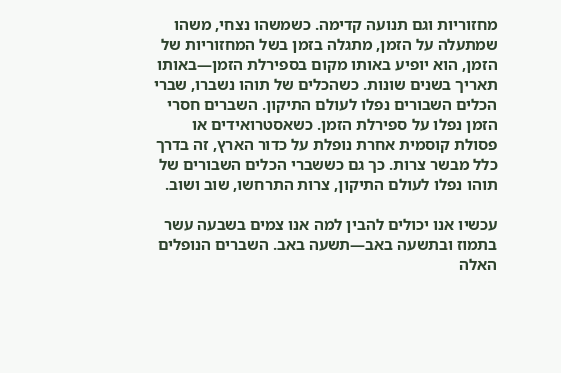מחזוריות וגם תנועה קדימה. כשמשהו נצחי, משהו שמתעלה על הזמן, מתגלה בזמן בשל המחזוריות של הזמן, הוא יופיע באותו מקום בספירלת הזמן—באותו תאריך בשנים שונות. כשהכלים של תוהו נשברו, שברי הכלים השבורים נפלו לעולם התיקון. השברים חסרי הזמן נפלו על ספירלת הזמן. כשאסטרואידים או פסולת קוסמית אחרת נופלת על כדור הארץ, זה בדרך כלל מבשר צרות. כך גם כששברי הכלים השבורים של תוהו נפלו לעולם התיקון, צרות התרחשו, שוב ושוב.

עכשיו אנו יכולים להבין למה אנו צמים בשבעה עשר בתמוז ובתשעה באב—תשעה באב. השברים הנופלים האלה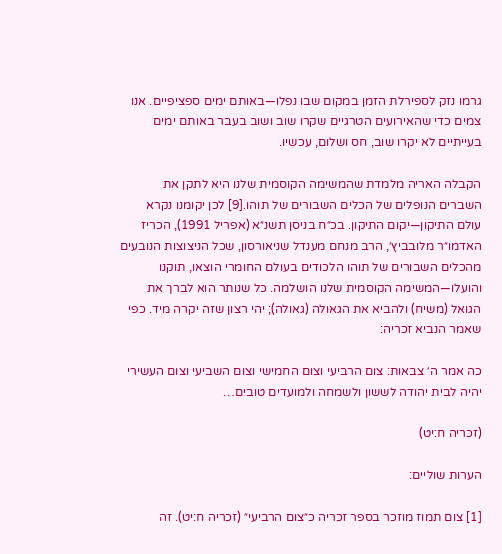גרמו נזק לספירלת הזמן במקום שבו נפלו—באותם ימים ספציפיים. אנו צמים כדי שהאירועים הטרגיים שקרו שוב ושוב בעבר באותם ימים בעייתיים לא יקרו שוב, חס ושלום, עכשיו.

הקבלה האריה מלמדת שהמשימה הקוסמית שלנו היא לתקן את השברים הנופלים של הכלים השבורים של תוהו.[9] לכן יקומנו נקרא עולם התיקון—יקום התיקון. בכ״ח בניסן תשנ״א (אפריל 1991), הכריז האדמו״ר מלובביץ׳, הרב מנחם מענדל שניאורסון, שכל הניצוצות הנובעים מהכלים השבורים של תוהו הלכודים בעולם החומרי הוצאו, תוקנו והועלו—המשימה הקוסמית שלנו הושלמה. כל שנותר הוא לברך את הגואל (משיח) ולהביא את הגאולה (גאולה); יהי רצון שזה יקרה מיד. כפי שאמר הנביא זכריה:

כה אמר ה׳ צבאות: צום הרביעי וצום החמישי וצום השביעי וצום העשירי יהיה לבית יהודה לששון ולשמחה ולמועדים טובים…

(זכריה ח:יט)

הערות שוליים:

[1] צום תמוז מוזכר בספר זכריה כ״צום הרביעי״ (זכריה ח:יט). זה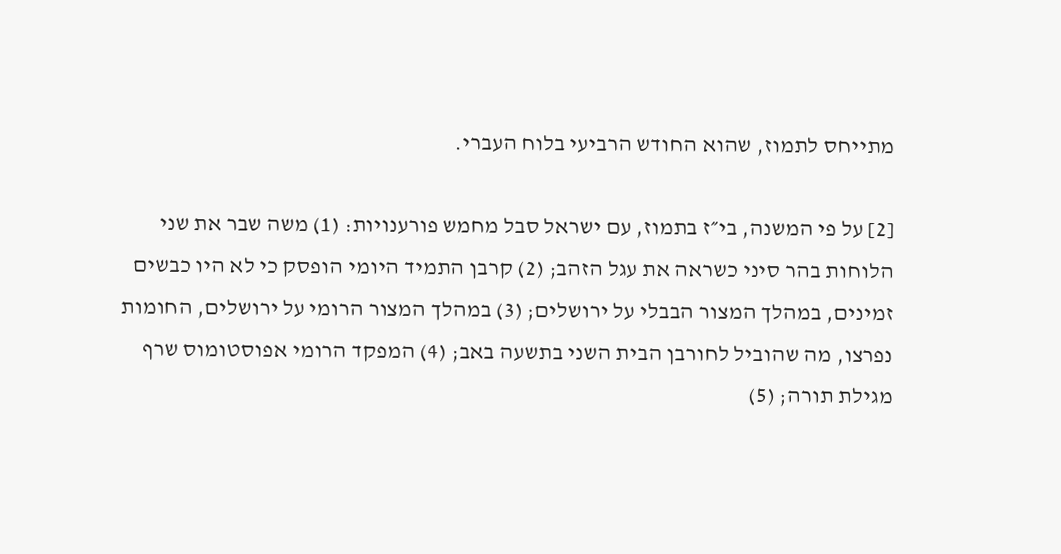מתייחס לתמוז, שהוא החודש הרביעי בלוח העברי.

[2] על פי המשנה, בי״ז בתמוז, עם ישראל סבל מחמש פורענויות: (1) משה שבר את שני הלוחות בהר סיני כשראה את עגל הזהב; (2) קרבן התמיד היומי הופסק כי לא היו כבשים זמינים, במהלך המצור הבבלי על ירושלים; (3) במהלך המצור הרומי על ירושלים, החומות נפרצו, מה שהוביל לחורבן הבית השני בתשעה באב; (4) המפקד הרומי אפוסטומוס שרף מגילת תורה; (5)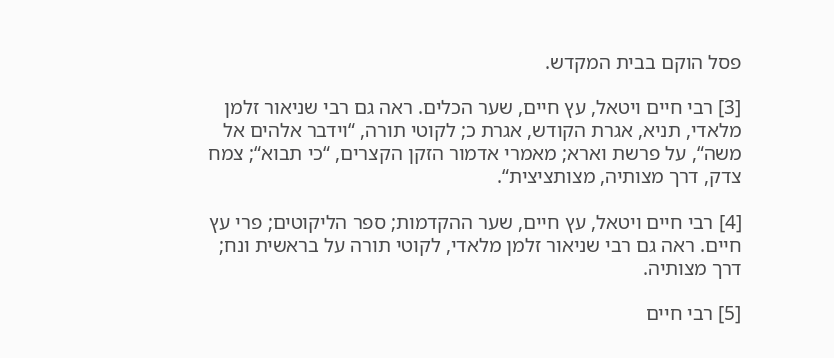פסל הוקם בבית המקדש.

[3] רבי חיים ויטאל, עץ חיים, שער הכלים. ראה גם רבי שניאור זלמן מלאדי, תניא, אגרת הקודש, אגרת כ; לקוטי תורה, “וידבר אלהים אל משה“, על פרשת וארא; מאמרי אדמור הזקן הקצרים, “כי תבוא“; צמח צדק, דרך מצותיה, מצותציצית“.

[4] רבי חיים ויטאל, עץ חיים, שער ההקדמות; ספר הליקוטים; פרי עץ חיים. ראה גם רבי שניאור זלמן מלאדי, לקוטי תורה על בראשית ונח; דרך מצותיה.

[5] רבי חיים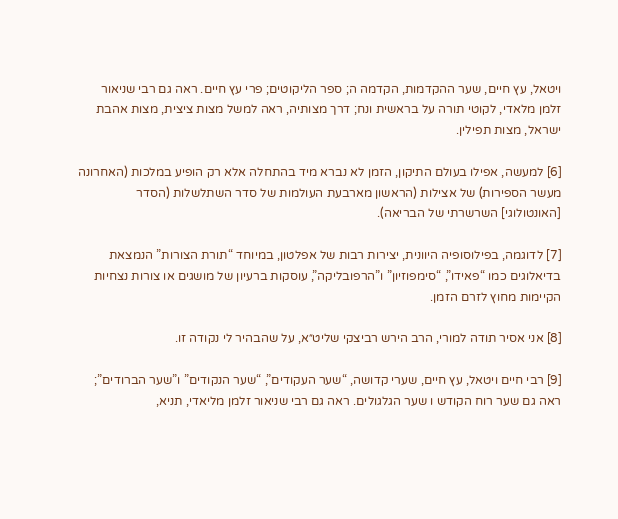ויטאל, עץ חיים, שער ההקדמות, הקדמה ה; ספר הליקוטים; פרי עץ חיים. ראה גם רבי שניאור זלמן מלאדי, לקוטי תורה על בראשית ונח; דרך מצותיה, ראה למשל מצות ציצית, מצות אהבת ישראל, מצות תפילין.

[6] למעשה, אפילו בעולם התיקון, הזמן לא נברא מיד בהתחלה אלא רק הופיע במלכות (האחרונה מעשר הספירות) של אצילות (הראשון מארבעת העולמות של סדר השתלשלות (הסדר [האונטולוגי] השרשרתי של הבריאה).

[7] לדוגמה, בפילוסופיה היוונית, יצירות רבות של אפלטון, במיוחד “תורת הצורות” הנמצאת בדיאלוגים כמו “פאידו”, “סימפוזיון” ו”הרפובליקה”, עוסקות ברעיון של מושגים או צורות נצחיות הקיימות מחוץ לזרם הזמן.

[8] אני אסיר תודה למורי, הרב הירש רביצקי שליט״א, על שהבהיר לי נקודה זו.

[9] רבי חיים ויטאל, עץ חיים, שערי קדושה, “שער העקודים”, “שער הנקודים” ו”שער הברודים”; ראה גם שער רוח הקודש ו שער הגלגולים. ראה גם רבי שניאור זלמן מליאדי, תניא,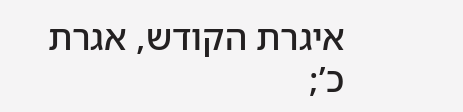איגרת הקודש, אגרת כ’;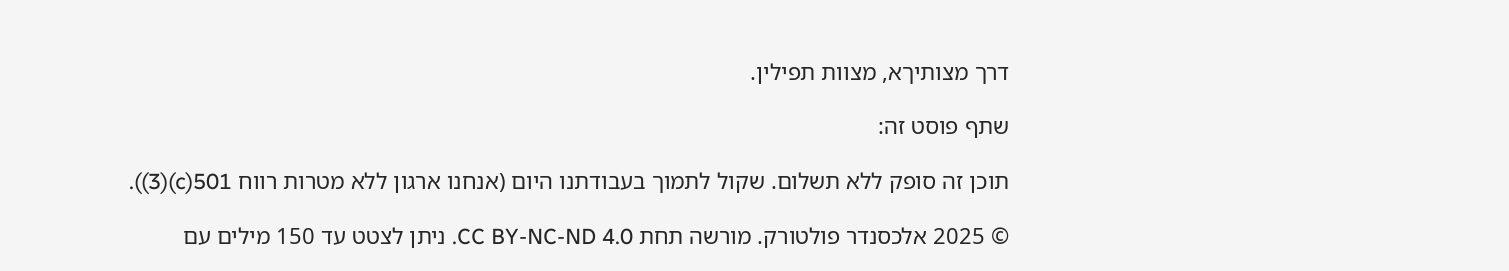דרך מצותיךא, מצוות תפילין.

שתף פוסט זה:

תוכן זה סופק ללא תשלום. שקול לתמוך בעבודתנו היום (אנחנו ארגון ללא מטרות רווח 501(c)(3)).

© 2025 אלכסנדר פולטורק. מורשה תחת CC BY-NC-ND 4.0. ניתן לצטט עד 150 מילים עם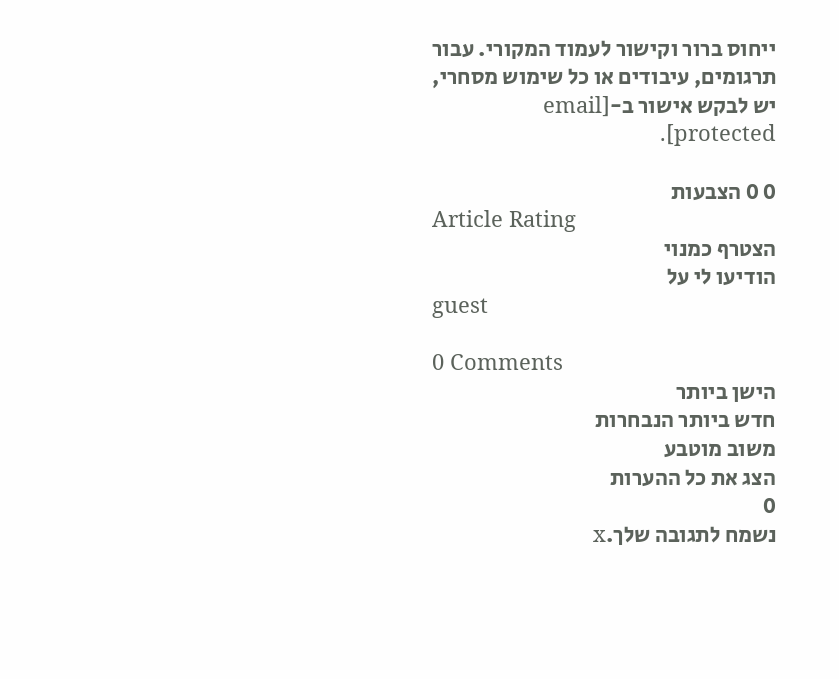ייחוס ברור וקישור לעמוד המקורי. עבור תרגומים, עיבודים או כל שימוש מסחרי, יש לבקש אישור ב-[email protected].

0 0 הצבעות
Article Rating
הצטרף כמנוי
הודיעו לי על
guest

0 Comments
הישן ביותר
חדש ביותר הנבחרות
משוב מוטבע
הצג את כל ההערות
0
נשמח לתגובה שלך.x